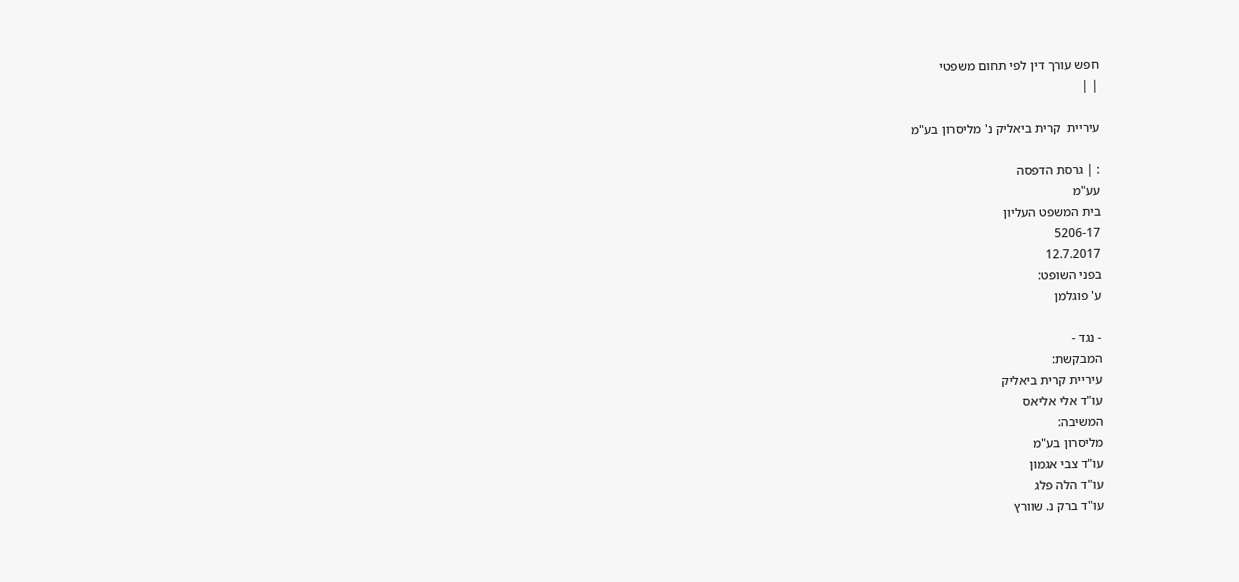חפש עורך דין לפי תחום משפטי
| |

עיריית  קרית ביאליק נ' מליסרון בע"מ

: | גרסת הדפסה
עע"מ
בית המשפט העליון
5206-17
12.7.2017
בפני השופט:
ע' פוגלמן

- נגד -
המבקשת:
עיריית קרית ביאליק
עו"ד אלי אליאס
המשיבה:
מליסרון בע"מ
עו"ד צבי אגמון
עו"ד הלה פלג
עו"ד ברק נ. שוורץ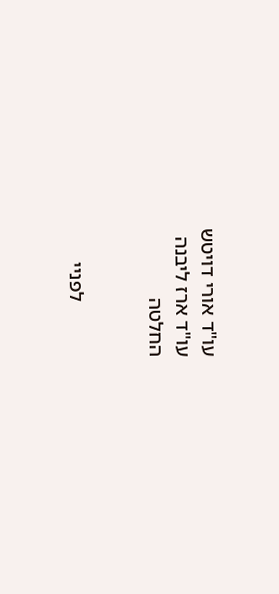עו"ד אורי דויטש
עו"ד ארז ליבנה
החלטה


           לפניי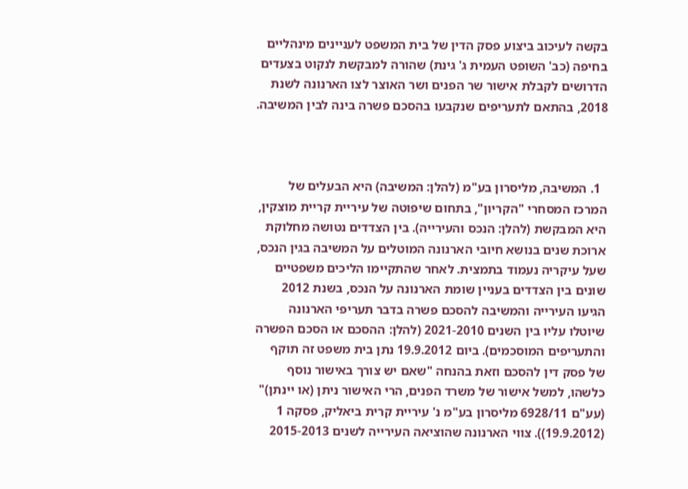בקשה לעיכוב ביצוע פסק הדין של בית המשפט לעניינים מינהליים בחיפה (כב' השופט העמית ג' גינת) שהורה למבקשת לנקוט בצעדים הדרושים לקבלת אישור שר הפנים ושר האוצר לצו הארנונה לשנת 2018, בהתאם לתעריפים שנקבעו בהסכם פשרה בינה לבין המשיבה.



  1. המשיבה, מליסרון בע"מ (להלן: המשיבה) היא הבעלים של המרכז המסחרי "הקריון", בתחום שיפוטה של עיריית קריית מוצקין, היא המבקשת (להלן: הנכס והעירייה). בין הצדדים נטושה מחלוקת ארוכת שנים בנושא חיובי הארנונה המוטלים על המשיבה בגין הנכס, שעל עיקריה נעמוד בתמצית. לאחר שהתקיימו הליכים משפטיים שונים בין הצדדים בעניין שומת הארנונה על הנכס, בשנת 2012 הגיעו העירייה והמשיבה להסכם פשרה בדבר תעריפי הארנונה שיוטלו עליו בין השנים 2021-2010 (להלן: ההסכם או הסכם הפשרה והתעריפים המוסכמים). ביום 19.9.2012 נתן בית משפט זה תוקף של פסק דין להסכם וזאת בהנחה "שאם יש צורך באישור נוסף כלשהו, למשל אישור של משרד הפנים, הרי האישור ניתן (או יינתן)" (עע"ם 6928/11 מליסרון בע"מ נ' עיריית קרית ביאליק, פסקה 1 (19.9.2012)). צווי הארנונה שהוציאה העירייה לשנים 2015-2013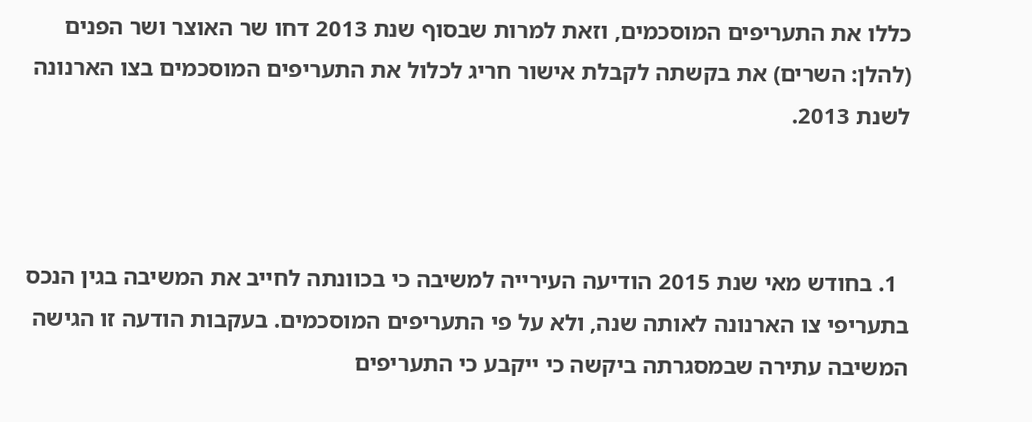כללו את התעריפים המוסכמים, וזאת למרות שבסוף שנת 2013 דחו שר האוצר ושר הפנים (להלן: השרים) את בקשתה לקבלת אישור חריג לכלול את התעריפים המוסכמים בצו הארנונה לשנת 2013.



  1. בחודש מאי שנת 2015 הודיעה העירייה למשיבה כי בכוונתה לחייב את המשיבה בגין הנכס בתעריפי צו הארנונה לאותה שנה, ולא על פי התעריפים המוסכמים. בעקבות הודעה זו הגישה המשיבה עתירה שבמסגרתה ביקשה כי ייקבע כי התעריפים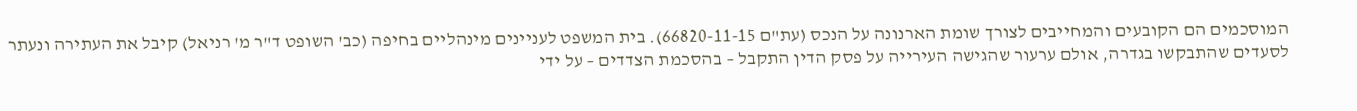המוסכמים הם הקובעים והמחייבים לצורך שומת הארנונה על הנכס (עת"ם 66820-11-15). בית המשפט לעניינים מינהליים בחיפה (כב' השופט ד"ר מ' רניאל) קיבל את העתירה ונעתר לסעדים שהתבקשו בגדרה, אולם ערעור שהגישה העירייה על פסק הדין התקבל – בהסכמת הצדדים – על ידי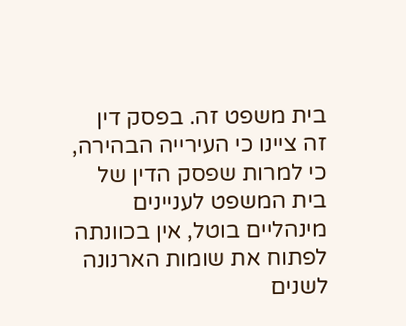בית משפט זה. בפסק דין זה ציינו כי העירייה הבהירה, כי למרות שפסק הדין של בית המשפט לעניינים מינהליים בוטל, אין בכוונתה לפתוח את שומות הארנונה לשנים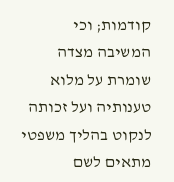קודמות; וכי המשיבה מצדה שומרת על מלוא טענותיה ועל זכותה לנקוט בהליך משפטי מתאים לשם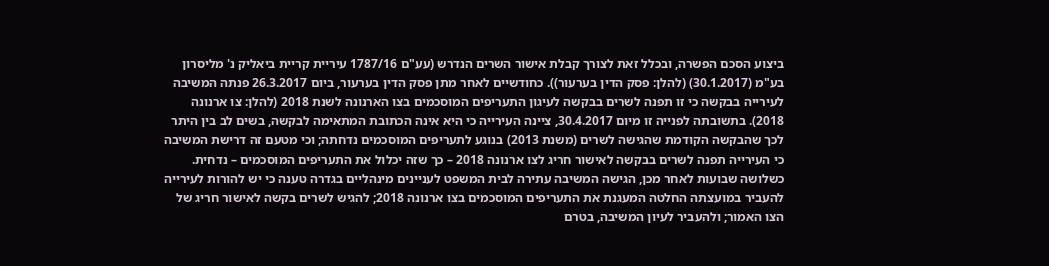ביצוע הסכם הפשרה, ובכלל זאת לצורך קבלת אישור השרים הנדרש (עע"ם 1787/16 עיריית קריית ביאליק נ' מליסרון בע"מ (30.1.2017) (להלן: פסק הדין בערעור)). כחודשיים לאחר מתן פסק הדין בערעור, ביום 26.3.2017 פנתה המשיבה לעירייה בבקשה כי זו תפנה לשרים בבקשה לעיגון התעריפים המוסכמים בצו הארנונה לשנת 2018 (להלן: צו ארנונה 2018). בתשובתה לפנייה זו מיום 30.4.2017, ציינה העירייה כי היא אינה הכתובת המתאימה לבקשה, בשים לב בין היתר לכך שהבקשה הקודמת שהגישה לשרים (משנת 2013) בנוגע לתעריפים המוסכמים נדחתה; וכי מטעם זה דרישת המשיבה כי העירייה תפנה לשרים בבקשה לאישור חריג לצו ארנונה 2018 – כך שזה יכלול את התעריפים המוסכמים – נדחית. כשלושה שבועות לאחר מכן, הגישה המשיבה עתירה לבית המשפט לעניינים מינהליים בגדרה טענה כי יש להורות לעירייה להעביר במועצתה החלטה המעגנת את התעריפים המוסכמים בצו ארנונה 2018; להגיש לשרים בקשה לאישור חריג של הצו האמור; ולהעביר לעיון המשיבה, בטרם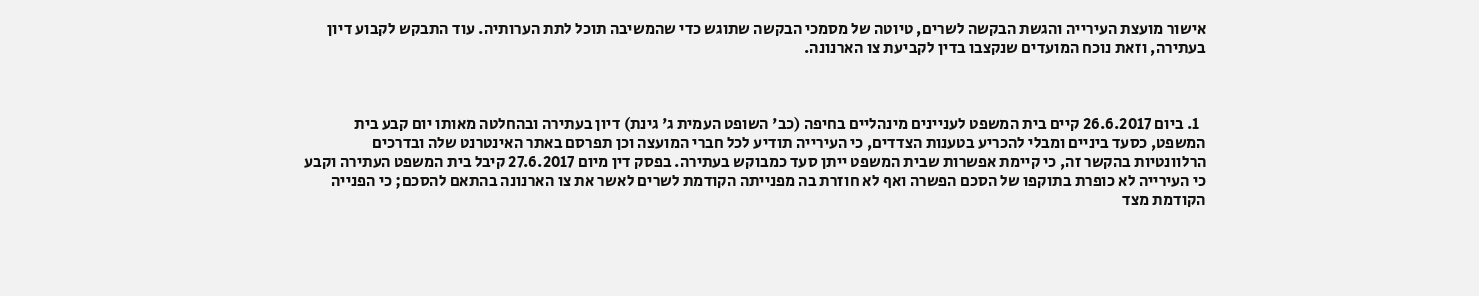אישור מועצת העירייה והגשת הבקשה לשרים, טיוטה של מסמכי הבקשה שתוגש כדי שהמשיבה תוכל לתת הערותיה. עוד התבקש לקבוע דיון בעתירה, וזאת נוכח המועדים שנקצבו בדין לקביעת צו הארנונה.



  1. ביום 26.6.2017 קיים בית המשפט לעניינים מינהליים בחיפה (כב' השופט העמית ג' גינת) דיון בעתירה ובהחלטה מאותו יום קבע בית המשפט, כסעד ביניים ומבלי להכריע בטענות הצדדים, כי העירייה תודיע לכל חברי המועצה וכן תפרסם באתר האינטרנט שלה ובדרכים הרלוונטיות בהקשר זה, כי קיימת אפשרות שבית המשפט ייתן סעד כמבוקש בעתירה. בפסק דין מיום 27.6.2017 קיבל בית המשפט העתירה וקבע כי העירייה לא כופרת בתוקפו של הסכם הפשרה ואף לא חוזרת בה מפנייתה הקודמת לשרים לאשר את צו הארנונה בהתאם להסכם; כי הפנייה הקודמת מצד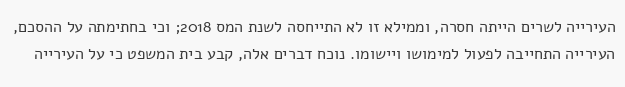העירייה לשרים הייתה חסרה, וממילא זו לא התייחסה לשנת המס 2018; וכי בחתימתה על ההסכם, העירייה התחייבה לפעול למימושו ויישומו. נוכח דברים אלה, קבע בית המשפט כי על העירייה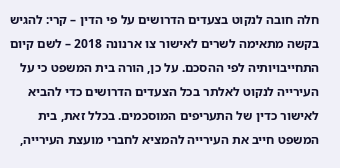חלה חובה לנקוט בצעדים הדרושים על פי הדין – קרי: להגיש בקשה מתאימה לשרים לאישור צו ארנונה 2018 – לשם קיום התחייבויותיה לפי ההסכם. על כן, הורה בית המשפט כי על העירייה לנקוט לאלתר בכל הצעדים הדרושים כדי להביא לאישור כדין של התעריפים המוסכמים. בכלל זאת, בית המשפט חייב את העירייה להמציא לחברי מועצת העירייה,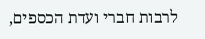לרבות חברי ועדת הכספים,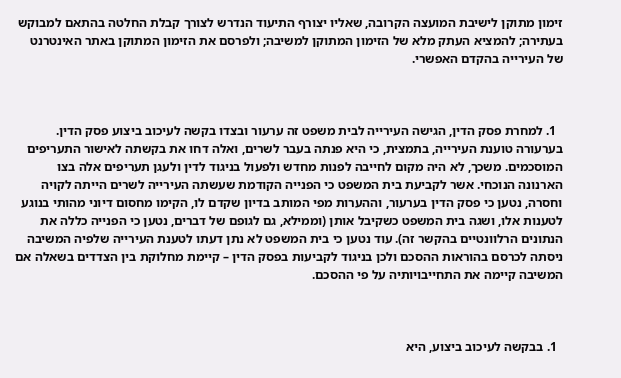זימון מתוקן לישיבת המועצה הקרובה, שאליו יצורף התיעוד הנדרש לצורך קבלת החלטה בהתאם למבוקש בעתירה; להמציא העתק מלא של הזימון המתוקן למשיבה; ולפרסם את הזימון המתוקן באתר האינטרנט של העירייה בהקדם האפשרי.



  1. למחרת פסק הדין, הגישה העירייה לבית משפט זה ערעור ובצדו בקשה לעיכוב ביצוע פסק הדין. בערעורה טוענת העירייה, בתמצית, כי היא פנתה בעבר לשרים, ואלה דחו את בקשתה לאישור התעריפים המוסכמים. משכך, לא היה מקום לחייבה לפנות מחדש ולפעול בניגוד לדין ולעגן תעריפים אלה בצו הארנונה הנוכחי. אשר לקביעת בית המשפט כי הפנייה הקודמת שעשתה העירייה לשרים הייתה לקויה וחסרה, נטען כי פסק הדין בערעור, וההערות מפי המותב בדיון שקדם לו, הקימו מחסום דיוני מהותי בנוגע לטענות אלו, ושגה בית המשפט כשקיבל אותן (וממילא, גם לגופם של דברים, נטען כי הפנייה כללה את הנתונים הרלוונטיים בהקשר זה). עוד נטען כי בית המשפט לא נתן דעתו לטענת העירייה שלפיה המשיבה ניסתה לכרסם בהוראות ההסכם ולכן בניגוד לקביעות בפסק הדין – קיימת מחלוקת בין הצדדים בשאלה אם המשיבה קיימה את התחייבויותיה על פי ההסכם.



  1. בבקשה לעיכוב ביצוע, היא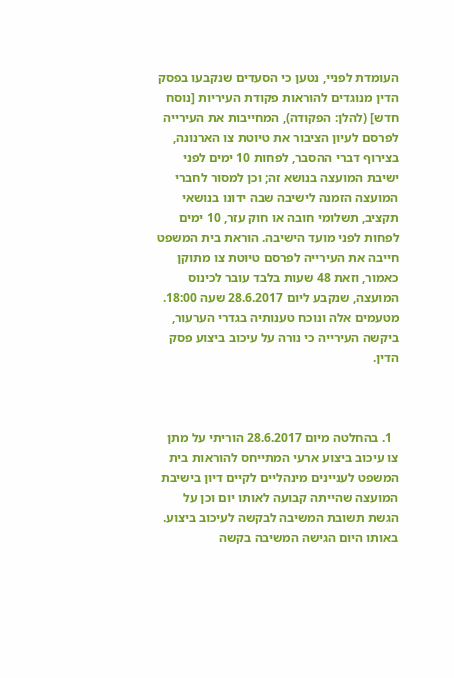העומדת לפניי, נטען כי הסעדים שנקבעו בפסק הדין מנוגדים להוראות פקודת העיריות [נוסח חדש] (להלן: הפקודה), המחייבות את העירייה לפרסם לעיון הציבור את טיוטת צו הארנונה, בצירוף דברי ההסבר, לפחות 10 ימים לפני ישיבת המועצה בנושא זה; וכן למסור לחברי המועצה הזמנה לישיבה שבה ידונו בנושאי תקציב, תשלומי חובה או חוק עזר, 10 ימים לפחות לפני מועד הישיבה. הוראת בית המשפט חייבה את העירייה לפרסם טיוטת צו מתוקן כאמור, וזאת 48 שעות בלבד עובר לכינוס המועצה, שנקבע ליום 28.6.2017 שעה 18:00. מטעמים אלה ונוכח טענותיה בגדרי הערעור, ביקשה העירייה כי נורה על עיכוב ביצוע פסק הדין.



  1. בהחלטה מיום 28.6.2017 הוריתי על מתן צו עיכוב ביצוע ארעי המתייחס להוראות בית המשפט לעניינים מינהליים לקיים דיון בישיבת המועצה שהייתה קבועה לאותו יום וכן על הגשת תשובת המשיבה לבקשה לעיכוב ביצוע. באותו היום הגישה המשיבה בקשה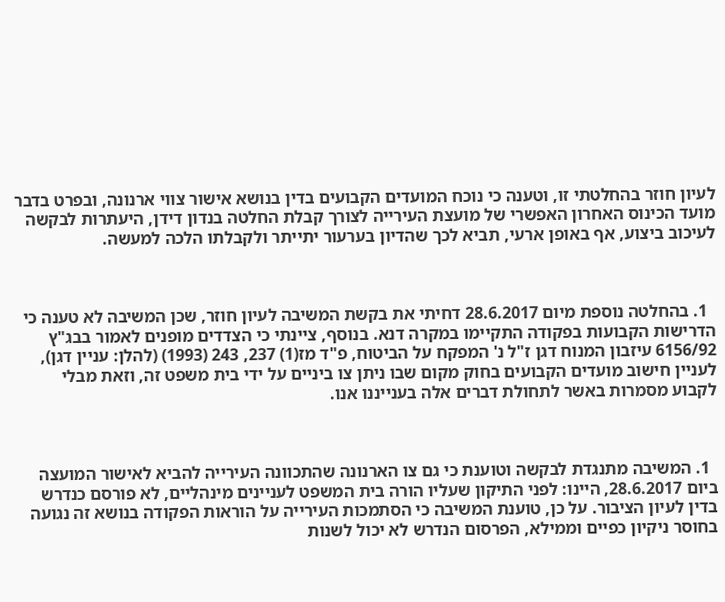לעיון חוזר בהחלטתי זו, וטענה כי נוכח המועדים הקבועים בדין בנושא אישור צווי ארנונה, ובפרט בדבר מועד הכינוס האחרון האפשרי של מועצת העירייה לצורך קבלת החלטה בנדון דידן, היעתרות לבקשה לעיכוב ביצוע, אף באופן ארעי, תביא לכך שהדיון בערעור יתייתר ולקבלתו הלכה למעשה.



  1. בהחלטה נוספת מיום 28.6.2017 דחיתי את בקשת המשיבה לעיון חוזר, שכן המשיבה לא טענה כי הדרישות הקבועות בפקודה התקיימו במקרה דנא. בנוסף, ציינתי כי הצדדים מופנים לאמור בבג"ץ 6156/92 עיזבון המנוח דגן ז"ל נ' המפקח על הביטוח, פ"ד מז(1) 237, 243 (1993) (להלן: עניין דגן), לעניין חישוב מועדים הקבועים בחוק מקום שבו ניתן צו ביניים על ידי בית משפט זה, וזאת מבלי לקבוע מסמרות באשר לתחולת דברים אלה בענייננו אנו.



  1. המשיבה מתנגדת לבקשה וטוענת כי גם צו הארנונה שהתכוונה העירייה להביא לאישור המועצה ביום 28.6.2017, היינו: לפני התיקון שעליו הורה בית המשפט לעניינים מינהליים, לא פורסם כנדרש בדין לעיון הציבור. על כן, טוענת המשיבה כי הסתמכות העירייה על הוראות הפקודה בנושא זה נגועה בחוסר ניקיון כפיים וממילא, הפרסום הנדרש לא יכול לשנות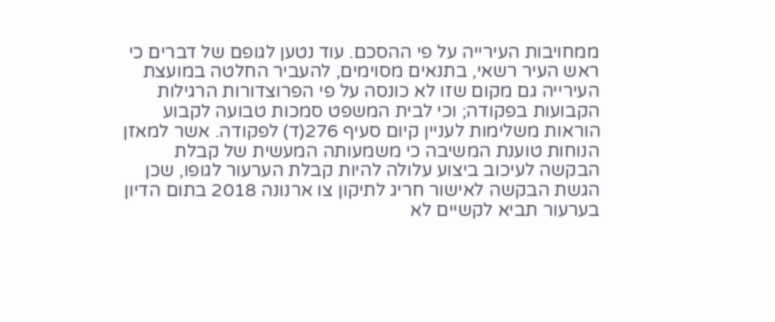ממחויבות העירייה על פי ההסכם. עוד נטען לגופם של דברים כי ראש העיר רשאי, בתנאים מסוימים, להעביר החלטה במועצת העירייה גם מקום שזו לא כונסה על פי הפרוצדורות הרגילות הקבועות בפקודה; וכי לבית המשפט סמכות טבועה לקבוע הוראות משלימות לעניין קיום סעיף 276(ד) לפקודה. אשר למאזן הנוחות טוענת המשיבה כי משמעותה המעשית של קבלת הבקשה לעיכוב ביצוע עלולה להיות קבלת הערעור לגופו, שכן הגשת הבקשה לאישור חריג לתיקון צו ארנונה 2018 בתום הדיון בערעור תביא לקשיים לא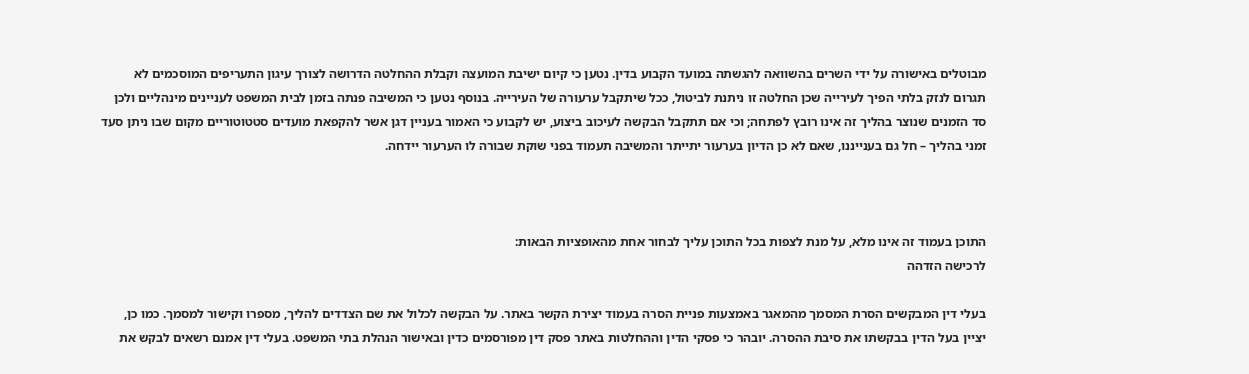מבוטלים באישורה על ידי השרים בהשוואה להגשתה במועד הקבוע בדין. נטען כי קיום ישיבת המועצה וקבלת ההחלטה הדרושה לצורך עיגון התעריפים המוסכמים לא תגרום לנזק בלתי הפיך לעירייה שכן החלטה זו ניתנת לביטול, ככל שיתקבל ערעורה של העירייה. בנוסף נטען כי המשיבה פנתה בזמן לבית המשפט לעניינים מינהליים ולכן סד הזמנים שנוצר בהליך זה אינו רובץ לפתחה; וכי אם תתקבל הבקשה לעיכוב ביצוע, יש לקבוע כי האמור בעניין דגן אשר להקפאת מועדים סטטוטוריים מקום שבו ניתן סעד זמני בהליך – חל גם בענייננו, שאם לא כן הדיון בערעור יתייתר והמשיבה תעמוד בפני שוקת שבורה לו הערעור יידחה.



התוכן בעמוד זה אינו מלא, על מנת לצפות בכל התוכן עליך לבחור אחת מהאופציות הבאות:
לרכישה הזדהה

בעלי דין המבקשים הסרת המסמך מהמאגר באמצעות פניית הסרה בעמוד יצירת הקשר באתר. על הבקשה לכלול את שם הצדדים להליך, מספרו וקישור למסמך. כמו כן, יציין בעל הדין בבקשתו את סיבת ההסרה. יובהר כי פסקי הדין וההחלטות באתר פסק דין מפורסמים כדין ובאישור הנהלת בתי המשפט. בעלי דין אמנם רשאים לבקש את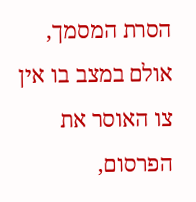הסרת המסמך, אולם במצב בו אין צו האוסר את הפרסום,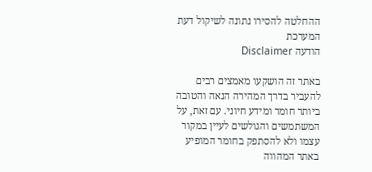ההחלטה להסירו נתונה לשיקול דעת המערכת
הודעה Disclaimer

באתר זה הושקעו מאמצים רבים להעביר בדרך המהירה הנאה והטובה ביותר חומר ומידע חיוני. עם זאת, על המשתמשים והגולשים לעיין במקור עצמו ולא להסתפק בחומר המופיע באתר המהווה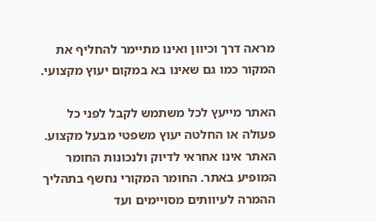מראה דרך וכיוון ואינו מתיימר להחליף את המקור כמו גם שאינו בא במקום יעוץ מקצועי.

האתר מייעץ לכל משתמש לקבל לפני כל פעולה או החלטה יעוץ משפטי מבעל מקצוע. האתר אינו אחראי לדיוק ולנכונות החומר המופיע באתר. החומר המקורי נחשף בתהליך ההמרה לעיוותים מסויימים ועד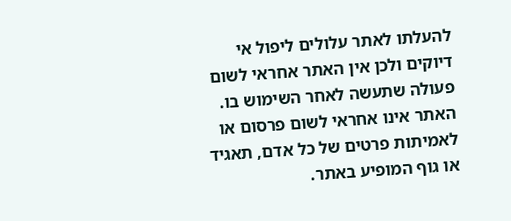להעלתו לאתר עלולים ליפול אי דיוקים ולכן אין האתר אחראי לשום פעולה שתעשה לאחר השימוש בו. האתר אינו אחראי לשום פרסום או לאמיתות פרטים של כל אדם, תאגיד או גוף המופיע באתר.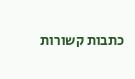כתבות קשורות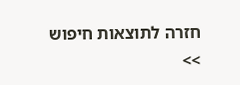חזרה לתוצאות חיפוש >>